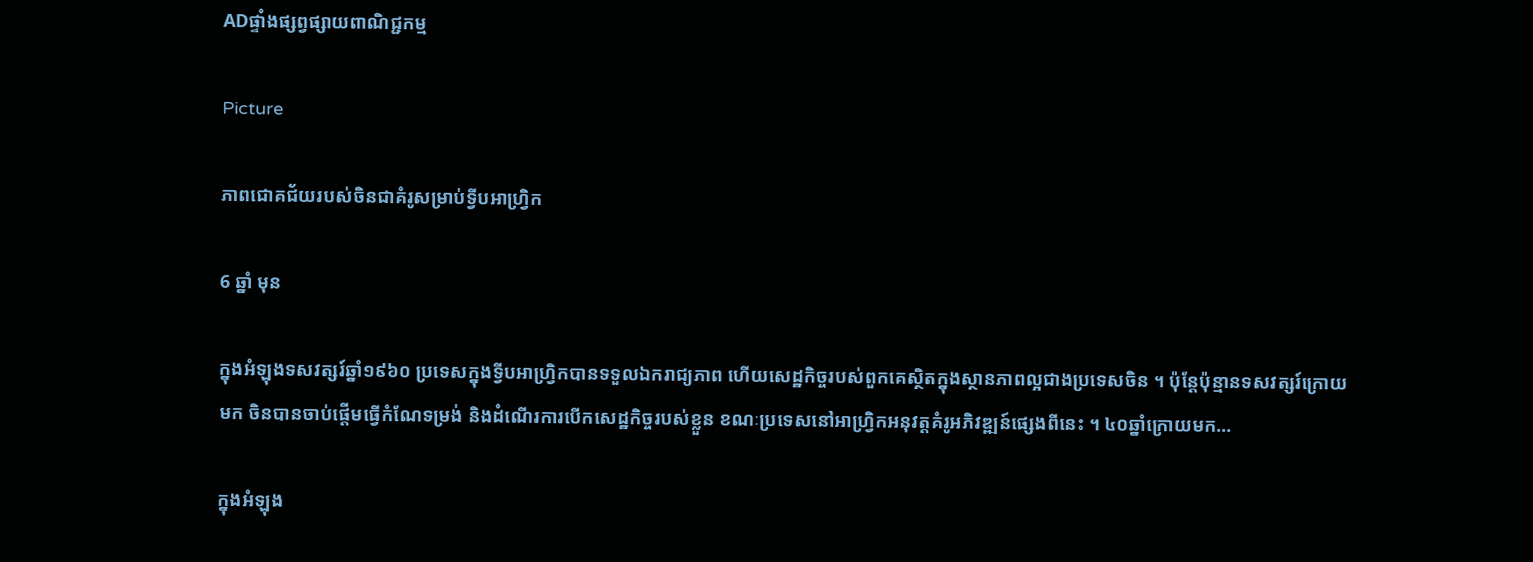ADផ្ទាំងផ្សព្វផ្សាយពាណិជ្ជកម្ម

Picture

ភាពជោគជ័យរបស់ចិនជាគំរូសម្រាប់ទ្វីបអាហ្វ្រិក

6 ឆ្នាំ មុន

ក្នុងអំឡុងទសវត្សរ៍ឆ្នាំ១៩៦០ ប្រទេសក្នុងទ្វីបអាហ្វ្រិកបានទទួលឯករាជ្យភាព ហើយសេដ្ឋកិច្ចរបស់ពួកគេស្ថិតក្នុងស្ថានភាពល្អជាងប្រទេសចិន ។ ប៉ុន្តែប៉ុន្មានទសវត្សរ៍ក្រោយមក ចិនបានចាប់ផ្តើមធ្វើកំណែទម្រង់ និងដំណើរការបើកសេដ្ឋកិច្ចរបស់ខ្លួន ខណៈប្រទេសនៅអាហ្វ្រិកអនុវត្តគំរូអភិវឌ្ឍន៍ផ្សេងពីនេះ ។ ៤០ឆ្នាំក្រោយមក…

ក្នុងអំឡុង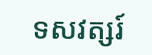ទសវត្សរ៍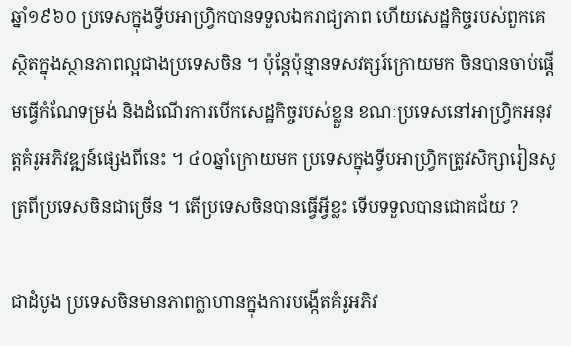ឆ្នាំ១៩៦០ ប្រទេសក្នុងទ្វីបអាហ្វ្រិកបានទទួលឯករាជ្យភាព ហើយសេដ្ឋកិច្ចរបស់ពួកគេស្ថិតក្នុងស្ថានភាពល្អជាងប្រទេសចិន ។ ប៉ុន្តែប៉ុន្មានទសវត្សរ៍ក្រោយមក ចិនបានចាប់ផ្តើមធ្វើកំណែទម្រង់ និងដំណើរការបើកសេដ្ឋកិច្ចរបស់ខ្លួន ខណៈប្រទេសនៅអាហ្វ្រិកអនុវត្តគំរូអភិវឌ្ឍន៍ផ្សេងពីនេះ ។ ៤០ឆ្នាំក្រោយមក ប្រទេសក្នុងទ្វីបអាហ្វ្រិកត្រូវសិក្សារៀនសូត្រពីប្រទេសចិនជាច្រើន ។ តើប្រទេសចិនបានធ្វើអ្វីខ្លះ ទើបទទួលបានជោគជ័យ ?

ជាដំបូង ប្រទេសចិនមានភាពក្លាហានក្នុងការបង្កើតគំរូអភិវ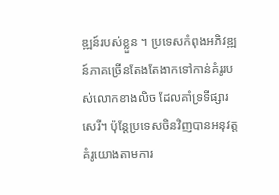ឌ្ឍន៍របស់ខ្លួន ។ ប្រទេសកំពុងអភិវឌ្ឍន៍ភាគច្រើនតែងតែងាកទៅកាន់គំរូរបស់លោកខាងលិច ដែលគាំទ្រទីផ្សារសេរី។ ប៉ុន្តែប្រទេសចិនវិញបានអនុវត្តគំរូយោងតាមការ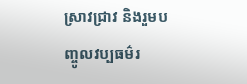ស្រាវជ្រាវ និងរួមបញ្ចូលវប្បធម៌រ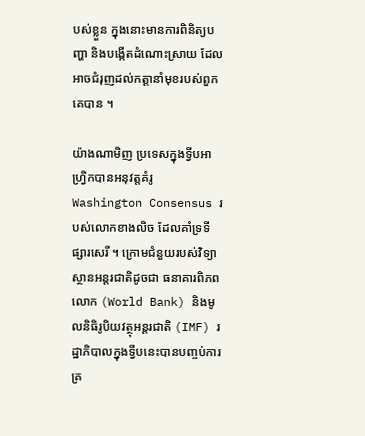បស់ខ្លួន ក្នុងនោះមានការពិនិត្យបញ្ហា និងបង្កើតដំណោះស្រាយ ដែលអាចជំរុញដល់កត្តានាំមុខរបស់ពួកគេបាន ។

យ៉ាងណាមិញ ប្រទេសក្នុងទ្វីបអាហ្វ្រិកបានអនុវត្តគំរូ Washington Consensus របស់លោកខាងលិច ដែលគាំទ្រទីផ្សារសេរី ។ ក្រោមជំនួយរបស់វិទ្យាស្ថានអន្តរជាតិដូចជា ធនាគារពិភពលោក (World Bank) និងមូលនិធិរូបិយវត្ថុអន្តរជាតិ (IMF) រដ្ឋាភិបាលក្នុងទ្វីបនេះបានបញ្ចប់ការគ្រ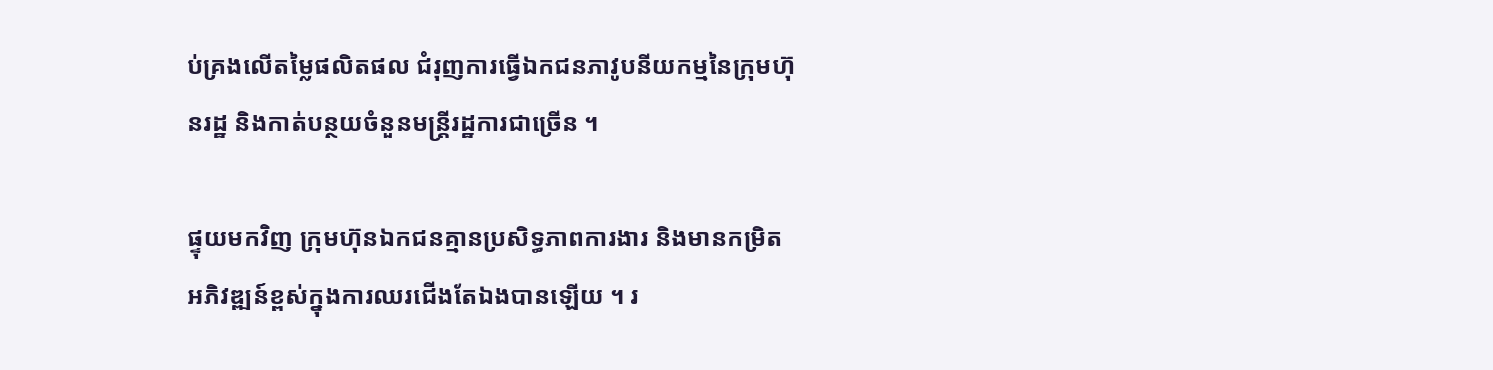ប់គ្រងលើតម្លៃផលិតផល ជំរុញការធ្វើឯកជនភាវូបនីយកម្មនៃក្រុមហ៊ុនរដ្ឋ និងកាត់បន្ថយចំនួនមន្ត្រីរដ្ឋការជាច្រើន ។

ផ្ទុយមកវិញ ក្រុមហ៊ុនឯកជនគ្មានប្រសិទ្ធភាពការងារ និងមានកម្រិតអភិវឌ្ឍន៍ខ្ពស់ក្នុងការឈរជើងតែឯងបានឡើយ ។ រ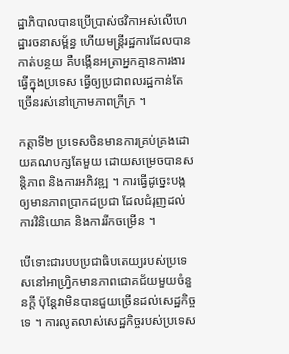ដ្ឋាភិបាលបានប្រើប្រាស់ថវិកាអស់លើហេដ្ឋារចនាសម្ព័ន្ធ ហើយមន្ត្រីរដ្ឋការដែលបានកាត់បន្ថយ គឺបង្កើនអត្រាអ្នកគ្មានការងារធ្វើក្នុងប្រទេស ធ្វើឲ្យប្រជាពលរដ្ឋកាន់តែច្រើនរស់នៅក្រោមភាពក្រីក្រ ។

កត្តាទី២ ប្រទេសចិនមានការគ្រប់គ្រងដោយគណបក្សតែមួយ ដោយសម្រេចបានសន្តិភាព និងការអភិវឌ្ឍ ។ ការធ្វើដូច្នេះបង្កឲ្យមានភាពប្រាកដប្រជា ដែលជំរុញដល់ការវិនិយោគ និងការរីកចម្រើន ។

បើទោះជារបបប្រជាធិបតេយ្យរបស់ប្រទេសនៅអាហ្វ្រិកមានភាពជោគជ័យមួយចំនួនក្តី ប៉ុន្តែវាមិនបានជួយច្រើនដល់សេដ្ឋកិច្ចទេ ។ ការលូតលាស់សេដ្ឋកិច្ចរបស់ប្រទេស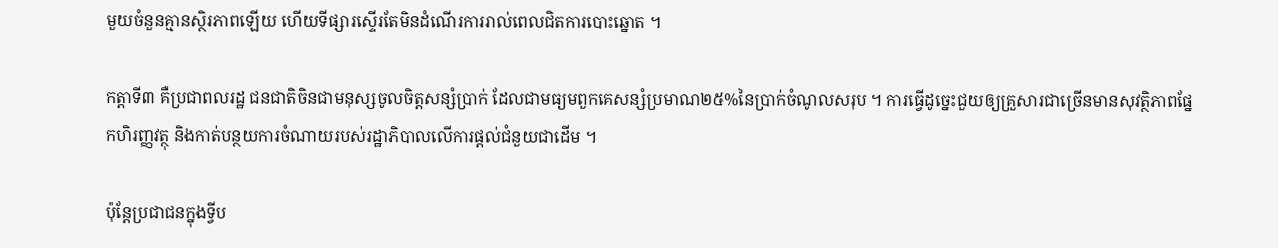មួយចំនួនគ្មានស្ថិរភាពឡើយ ហើយទីផ្សារស្ទើរតែមិនដំណើរការរាល់ពេលជិតការបោះឆ្នោត ។

កត្តាទី៣ គឺប្រជាពលរដ្ឋ ជនជាតិចិនជាមនុស្សចូលចិត្តសន្សំប្រាក់ ដែលជាមធ្យមពួកគេសន្សំប្រមាណ២៥%នៃប្រាក់ចំណូលសរុប ។ ការធ្វើដូច្នេះជួយឲ្យគ្រួសារជាច្រើនមានសុវត្ថិភាពផ្នែកហិរញ្ញវត្ថុ និងកាត់បន្ថយការចំណាយរបស់រដ្ឋាភិបាលលើការផ្តល់ជំនួយជាដើម ។

ប៉ុន្តែប្រជាជនក្នុងទ្វីប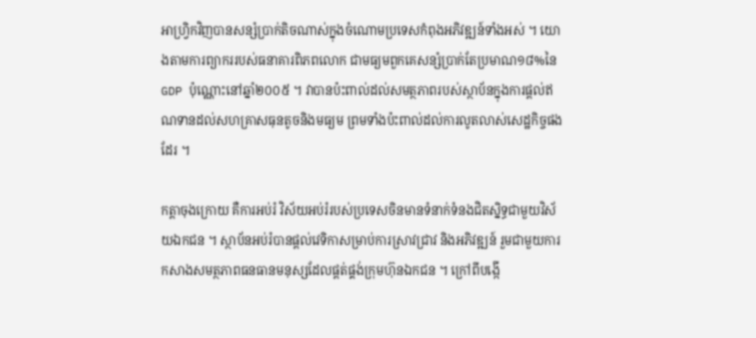អាហ្វ្រិកវិញបានសន្សំប្រាក់តិចណាស់ក្នុងចំណោមប្រទេសកំពុងអភិវឌ្ឍន៍ទាំងអស់ ។ យោងតាមការព្យាកររបស់ធនាគារពិភពលោក ជាមធ្យមពួកគេសន្សំប្រាក់តែប្រមាណ១៨%នៃ GDP ប៉ុណ្ណោះនៅឆ្នាំ២០០៥ ។ វាបានប៉ះពាល់ដល់សមត្ថភាពរបស់ស្ថាប័នក្នុងការផ្តល់ឥណទានដល់សហគ្រាសធុនតូចនិងមធ្យម ព្រមទាំងប៉ះពាល់ដល់ការលូតលាស់សេដ្ឋកិច្ចផងដែរ ។

កត្តាចុងក្រោយ គឺការអប់រំ វិស័យអប់រំរបស់ប្រទេសចិនមានទំនាក់ទំនងជិតស្និទ្ធជាមួយវិស័យឯកជន ។ ស្ថាប័នអប់រំបានផ្តល់វេទិកាសម្រាប់ការស្រាវជ្រាវ និងអភិវឌ្ឍន៍ រួមជាមួយការកសាងសមត្ថភាពធនធានមនុស្សដែលផ្តត់ផ្គង់ក្រុមហ៊ុនឯកជន ។ ក្រៅពីបង្កើ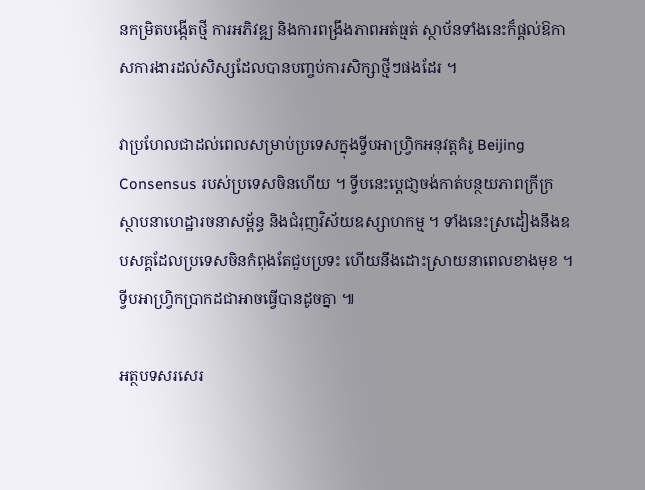នកម្រិតបង្កើតថ្មី ការអភិវឌ្ឍ និងការពង្រឹងភាពអត់ធ្មត់ ស្ថាប័នទាំងនេះក៏ផ្តល់ឱកាសការងារដល់សិស្សដែលបានបញ្ចប់ការសិក្សាថ្មីៗផងដែរ ។

វាប្រហែលជាដល់ពេលសម្រាប់ប្រទេសក្នុងទ្វីបអាហ្វ្រិកអនុវត្តគំរូ Beijing Consensus របស់ប្រទេសចិនហើយ ។ ទ្វីបនេះប្តេជា្ញចង់កាត់បន្ថយភាពក្រីក្រ ស្ថាបនាហេដ្ឋារចនាសម្ព័ន្ធ និងជំរុញវិស័យឧស្សាហកម្ម ។ ទាំងនេះស្រដៀងនឹងឧបសគ្គដែលប្រទេសចិនកំពុងតែជួបប្រទះ ហើយនឹងដោះស្រាយនាពេលខាងមុខ ។ ទ្វីបអាហ្វ្រិកប្រាកដជាអាចធ្វើបានដូចគ្នា ៕

អត្ថបទសរសេរ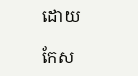ដោយ

កែស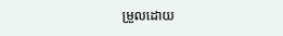ម្រួលដោយ